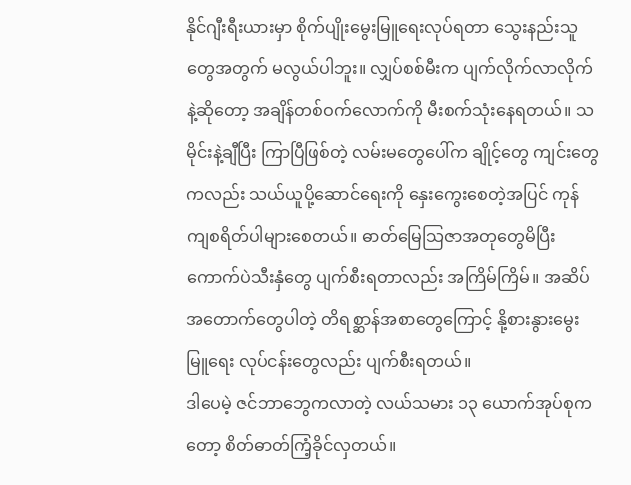နိုင်ဂျီးရီးယားမှာ စိုက်ပျိုးမွေးမြူရေးလုပ်ရတာ သွေးနည်းသူတွေအတွက် မလွယ်ပါဘူး။ လျှပ်စစ်မီးက ပျက်လိုက်လာလိုက်နဲ့ဆိုတော့ အချိန်တစ်ဝက်လောက်ကို မီးစက်သုံးနေရတယ်။ သမိုင်းနဲ့ချီပြီး ကြာပြီဖြစ်တဲ့ လမ်းမတွေပေါ်က ချိုင့်တွေ ကျင်းတွေကလည်း သယ်ယူပို့ဆောင်ရေးကို နှေးကွေးစေတဲ့အပြင် ကုန်ကျစရိတ်ပါများစေတယ်။ ဓာတ်မြေသြဇာအတုတွေမိပြီး ကောက်ပဲသီးနှံတွေ ပျက်စီးရတာလည်း အကြိမ်ကြိမ်။ အဆိပ်အတောက်တွေပါတဲ့ တိရစ္ဆာန်အစာတွေကြောင့် နို့စားနွားမွေးမြူရေး လုပ်ငန်းတွေလည်း ပျက်စီးရတယ်။
ဒါပေမဲ့ ဇင်ဘာဘွေကလာတဲ့ လယ်သမား ၁၃ ယောက်အုပ်စုကတော့ စိတ်ဓာတ်ကြံ့ခိုင်လှတယ်။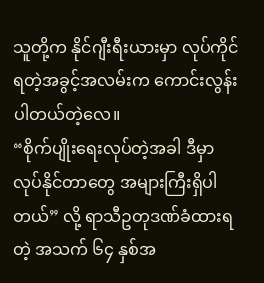သူတို့က နိုင်ဂျီးရီးယားမှာ လုပ်ကိုင်ရတဲ့အခွင့်အလမ်းက ကောင်းလွန်းပါတယ်တဲ့လေ။
“စိုက်ပျိုးရေးလုပ်တဲ့အခါ ဒီမှာလုပ်နိုင်တာတွေ အများကြီးရှိပါတယ်” လို့ ရာသီဥတုဒဏ်ခံထားရတဲ့ အသက် ၆၄ နှစ်အ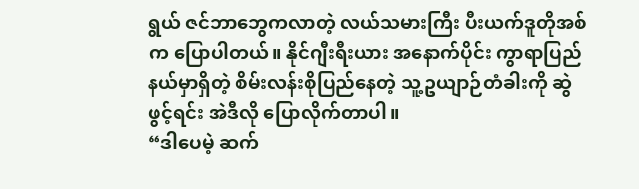ရွယ် ဇင်ဘာဘွေကလာတဲ့ လယ်သမားကြီး ပီးယက်ဒူတိုအစ်က ပြောပါတယ်။ နိုင်ဂျီးရီးယား အနောက်ပိုင်း ကွာရာပြည်နယ်မှာရှိတဲ့ စိမ်းလန်းစိုပြည်နေတဲ့ သူ့ဥယျာဉ်တံခါးကို ဆွဲဖွင့်ရင်း အဲဒီလို ပြောလိုက်တာပါ။
“ဒါပေမဲ့ ဆက်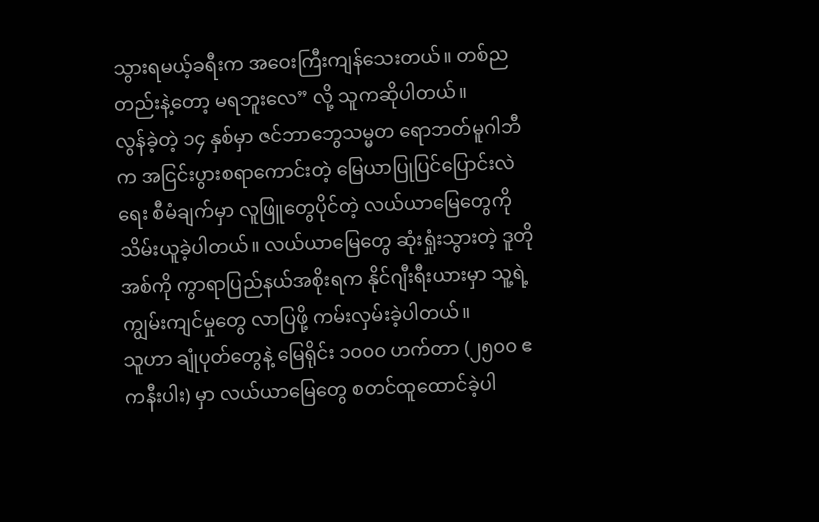သွားရမယ့်ခရီးက အဝေးကြီးကျန်သေးတယ်။ တစ်ညတည်းနဲ့တော့ မရဘူးလေ” လို့ သူကဆိုပါတယ်။
လွန်ခဲ့တဲ့ ၁၄ နှစ်မှာ ဇင်ဘာဘွေသမ္မတ ရောဘတ်မူဂါဘီက အငြင်းပွားစရာကောင်းတဲ့ မြေယာပြုပြင်ပြောင်းလဲရေး စီမံချက်မှာ လူဖြူတွေပိုင်တဲ့ လယ်ယာမြေတွေကို သိမ်းယူခဲ့ပါတယ်။ လယ်ယာမြေတွေ ဆုံးရှုံးသွားတဲ့ ဒူတိုအစ်ကို ကွာရာပြည်နယ်အစိုးရက နိုင်ဂျီးရီးယားမှာ သူ့ရဲ့ကျွမ်းကျင်မှုတွေ လာပြဖို့ ကမ်းလှမ်းခဲ့ပါတယ်။
သူဟာ ချုံပုတ်တွေနဲ့ မြေရိုင်း ၁၀၀၀ ဟက်တာ (၂၅၀၀ ဧကနီးပါး) မှာ လယ်ယာမြေတွေ စတင်ထူထောင်ခဲ့ပါ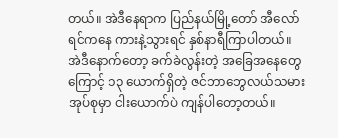တယ်။ အဲဒီနေရာက ပြည်နယ်မြို့တော် အီလော်ရင်ကနေ ကားနဲ့သွားရင် နှစ်နာရီကြာပါတယ်။
အဲဒီနောက်တော့ ခက်ခဲလွန်းတဲ့ အခြေအနေတွေကြောင့် ၁၃ ယောက်ရှိတဲ့ ဇင်ဘာဘွေလယ်သမားအုပ်စုမှာ ငါးယောက်ပဲ ကျန်ပါတော့တယ်။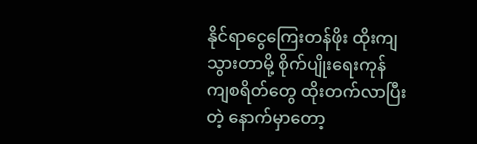နိုင်ရာငွေကြေးတန်ဖိုး ထိုးကျသွားတာမို့ စိုက်ပျိုးရေးကုန်ကျစရိတ်တွေ ထိုးတက်လာပြီးတဲ့ နောက်မှာတော့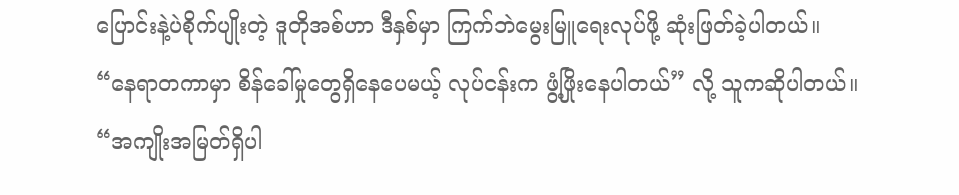ပြောင်းနဲ့ပဲစိုက်ပျိုးတဲ့ ဒူတိုအစ်ဟာ ဒီနှစ်မှာ ကြက်ဘဲမွေးမြူရေးလုပ်ဖို့ ဆုံးဖြတ်ခဲ့ပါတယ်။
“နေရာတကာမှာ စိန်ခေါ်မှုတွေရှိနေပေမယ့် လုပ်ငန်းက ဖွံ့ဖြိုးနေပါတယ်” လို့ သူကဆိုပါတယ်။
“အကျိုးအမြတ်ရှိပါ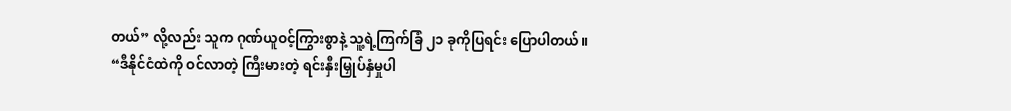တယ်” လို့လည်း သူက ဂုဏ်ယူဝင့်ကြွားစွာနဲ့ သူ့ရဲ့ကြက်ခြံ ၂၁ ခုကိုပြရင်း ပြောပါတယ်။
“ဒီနိုင်ငံထဲကို ဝင်လာတဲ့ ကြီးမားတဲ့ ရင်းနှီးမြှုပ်နှံမှုပါ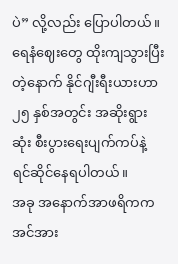ပဲ” လို့လည်း ပြောပါတယ်။
ရေနံဈေးတွေ ထိုးကျသွားပြီးတဲ့နောက် နိုင်ဂျီးရီးယားဟာ ၂၅ နှစ်အတွင်း အဆိုးရွားဆုံး စီးပွားရေးပျက်ကပ်နဲ့ ရင်ဆိုင်နေရပါတယ်။
အခု အနောက်အာဖရိကက အင်အား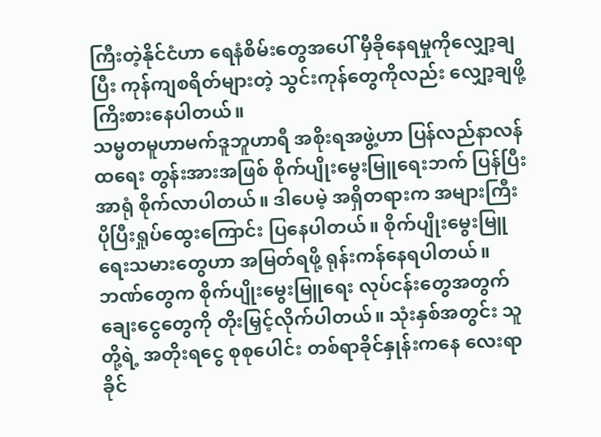ကြီးတဲ့နိုင်ငံဟာ ရေနံစိမ်းတွေအပေါ် မှီခိုနေရမှုကိုလျှော့ချပြီး ကုန်ကျစရိတ်များတဲ့ သွင်းကုန်တွေကိုလည်း လျှော့ချဖို့ ကြိးစားနေပါတယ်။
သမ္မတမူဟာမက်ဒူဘူဟာရီ အစိုးရအဖွဲ့ဟာ ပြန်လည်နာလန်ထရေး တွန်းအားအဖြစ် စိုက်ပျိုးမွေးမြူရေးဘက် ပြန်ပြီးအာရုံ စိုက်လာပါတယ်။ ဒါပေမဲ့ အရှိတရားက အများကြီး ပိုပြီးရှုပ်ထွေးကြောင်း ပြနေပါတယ်။ စိုက်ပျိုးမွေးမြူရေးသမားတွေဟာ အမြတ်ရဖို့ ရုန်းကန်နေရပါတယ်။
ဘဏ်တွေက စိုက်ပျိုးမွေးမြူရေး လုပ်ငန်းတွေအတွက် ချေးငွေတွေကို တိုးမြှင့်လိုက်ပါတယ်။ သုံးနှစ်အတွင်း သူတို့ရဲ့ အတိုးရငွေ စုစုပေါင်း တစ်ရာခိုင်နှုန်းကနေ လေးရာခိုင်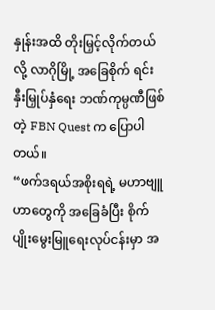နှုန်းအထိ တိုးမြှင့်လိုက်တယ်လို့ လာဂိုမြို့ အခြေစိုက် ရင်းနှီးမြှုပ်နှံရေး ဘဏ်ကုမ္ပဏီဖြစ်တဲ့ FBN Quest က ပြောပါတယ်။
“ဖက်ဒရယ်အစိုးရရဲ့ မဟာဗျူဟာတွေကို အခြေခံပြီး စိုက်ပျိုးမွေးမြူရေးလုပ်ငန်းမှာ အ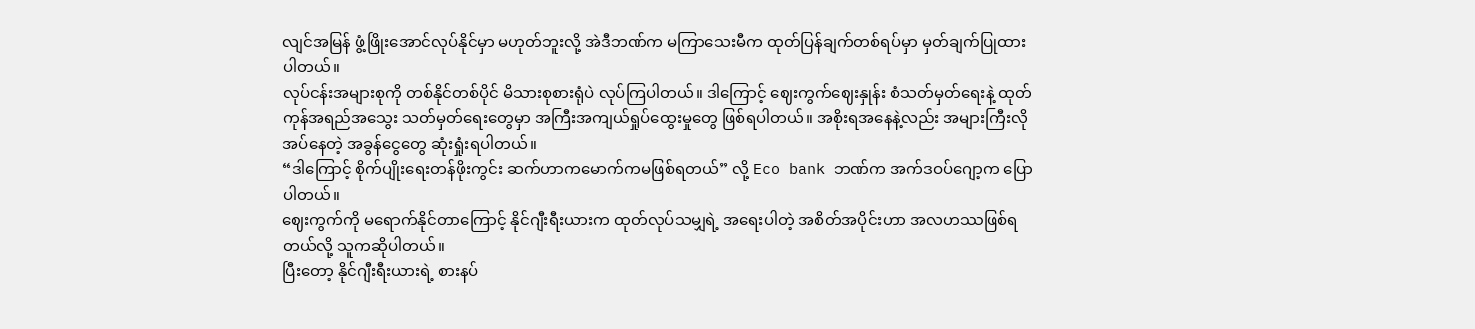လျင်အမြန် ဖွံ့ဖြိုးအောင်လုပ်နိုင်မှာ မဟုတ်ဘူးလို့ အဲဒီဘဏ်က မကြာသေးမီက ထုတ်ပြန်ချက်တစ်ရပ်မှာ မှတ်ချက်ပြုထားပါတယ်။
လုပ်ငန်းအများစုကို တစ်နိုင်တစ်ပိုင် မိသားစုစားရုံပဲ လုပ်ကြပါတယ်။ ဒါကြောင့် ဈေးကွက်ဈေးနှုန်း စံသတ်မှတ်ရေးနဲ့ ထုတ်ကုန်အရည်အသွေး သတ်မှတ်ရေးတွေမှာ အကြီးအကျယ်ရှုပ်ထွေးမှုတွေ ဖြစ်ရပါတယ်။ အစိုးရအနေနဲ့လည်း အများကြီးလိုအပ်နေတဲ့ အခွန်ငွေတွေ ဆုံးရှုံးရပါတယ်။
“ဒါကြောင့် စိုက်ပျိုးရေးတန်ဖိုးကွင်း ဆက်ဟာကမောက်ကမဖြစ်ရတယ်” လို့ Eco bank ဘဏ်က အက်ဒဝပ်ဂျော့က ပြောပါတယ်။
ဈေးကွက်ကို မရောက်နိုင်တာကြောင့် နိုင်ဂျီးရီးယားက ထုတ်လုပ်သမျှရဲ့ အရေးပါတဲ့ အစိတ်အပိုင်းဟာ အလဟဿဖြစ်ရတယ်လို့ သူကဆိုပါတယ်။
ပြီးတော့ နိုင်ဂျီးရီးယားရဲ့ စားနပ်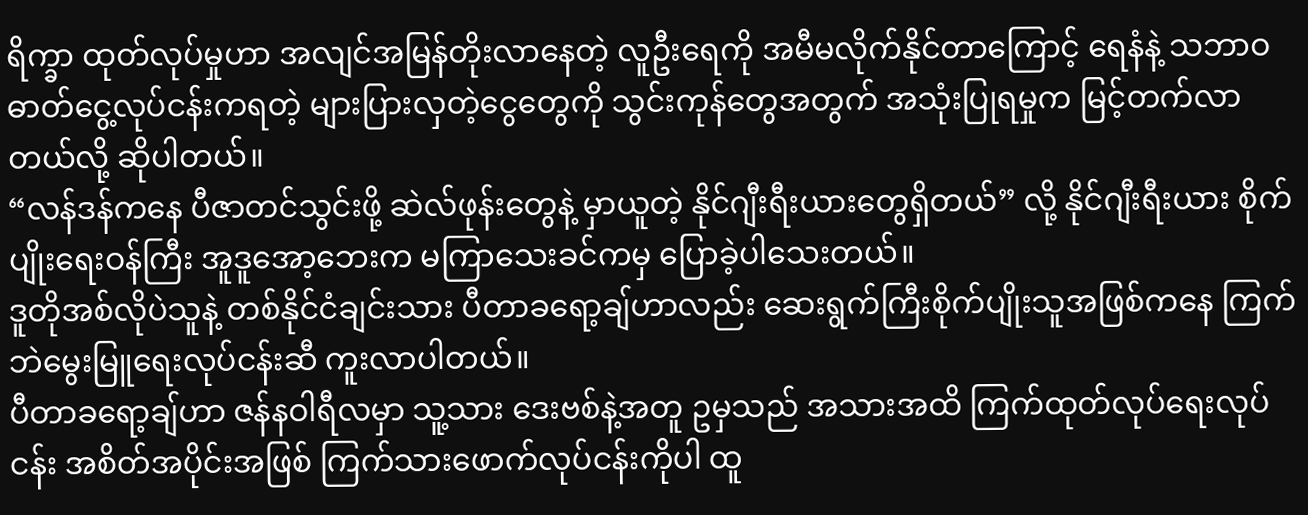ရိက္ခာ ထုတ်လုပ်မှုဟာ အလျင်အမြန်တိုးလာနေတဲ့ လူဦးရေကို အမီမလိုက်နိုင်တာကြောင့် ရေနံနဲ့ သဘာဝဓာတ်ငွေ့လုပ်ငန်းကရတဲ့ များပြားလှတဲ့ငွေတွေကို သွင်းကုန်တွေအတွက် အသုံးပြုရမှုက မြင့်တက်လာတယ်လို့ ဆိုပါတယ်။
“လန်ဒန်ကနေ ပီဇာတင်သွင်းဖို့ ဆဲလ်ဖုန်းတွေနဲ့ မှာယူတဲ့ နိုင်ဂျီးရီးယားတွေရှိတယ်” လို့ နိုင်ဂျီးရီးယား စိုက်ပျိုးရေးဝန်ကြီး အူဒူအော့ဘေးက မကြာသေးခင်ကမှ ပြောခဲ့ပါသေးတယ်။
ဒူတိုအစ်လိုပဲသူနဲ့ တစ်နိုင်ငံချင်းသား ပီတာခရော့ချ်ဟာလည်း ဆေးရွက်ကြီးစိုက်ပျိုးသူအဖြစ်ကနေ ကြက်ဘဲမွေးမြူရေးလုပ်ငန်းဆီ ကူးလာပါတယ်။
ပီတာခရော့ချ်ဟာ ဇန်နဝါရီလမှာ သူ့သား ဒေးဗစ်နဲ့အတူ ဥမှသည် အသားအထိ ကြက်ထုတ်လုပ်ရေးလုပ်ငန်း အစိတ်အပိုင်းအဖြစ် ကြက်သားဖောက်လုပ်ငန်းကိုပါ ထူ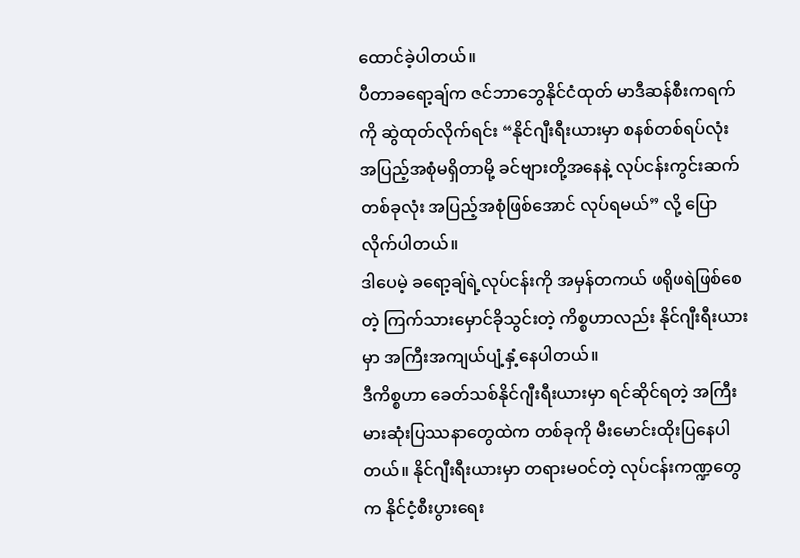ထောင်ခဲ့ပါတယ်။
ပီတာခရော့ချ်က ဇင်ဘာဘွေနိုင်ငံထုတ် မာဒီဆန်စီးကရက်ကို ဆွဲထုတ်လိုက်ရင်း “နိုင်ဂျီးရီးယားမှာ စနစ်တစ်ရပ်လုံး အပြည့်အစုံမရှိတာမို့ ခင်ဗျားတို့အနေနဲ့ လုပ်ငန်းကွင်းဆက်တစ်ခုလုံး အပြည့်အစုံဖြစ်အောင် လုပ်ရမယ်” လို့ ပြောလိုက်ပါတယ်။
ဒါပေမဲ့ ခရော့ချ်ရဲ့လုပ်ငန်းကို အမှန်တကယ် ဖရိုဖရဲဖြစ်စေတဲ့ ကြက်သားမှောင်ခိုသွင်းတဲ့ ကိစ္စဟာလည်း နိုင်ဂျီးရီးယားမှာ အကြီးအကျယ်ပျံ့နှံ့နေပါတယ်။
ဒီကိစ္စဟာ ခေတ်သစ်နိုင်ဂျီးရီးယားမှာ ရင်ဆိုင်ရတဲ့ အကြီးမားဆုံးပြဿနာတွေထဲက တစ်ခုကို မီးမောင်းထိုးပြနေပါတယ်။ နိုင်ဂျီးရီးယားမှာ တရားမဝင်တဲ့ လုပ်ငန်းကဏ္ဍတွေက နိုင်ငံ့စီးပွားရေး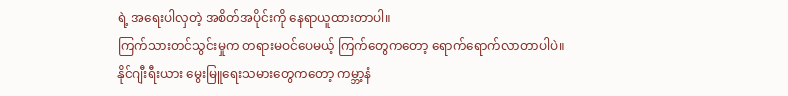ရဲ့ အရေးပါလှတဲ့ အစိတ်အပိုင်းကို နေရာယူထားတာပါ။
ကြက်သားတင်သွင်းမှုက တရားမဝင်ပေမယ့် ကြက်တွေကတော့ ရောက်ရောက်လာတာပါပဲ။
နိုင်ဂျီးရီးယား မွေးမြူရေးသမားတွေကတော့ ကမ္ဘာ့နံ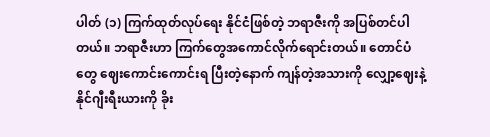ပါတ် (၁) ကြက်ထုတ်လုပ်ရေး နိုင်ငံဖြစ်တဲ့ ဘရာဇီးကို အပြစ်တင်ပါတယ်။ ဘရာဇီးဟာ ကြက်တွေအကောင်လိုက်ရောင်းတယ်။ တောင်ပံတွေ ဈေးကောင်းကောင်းရ ပြီးတဲ့နောက် ကျန်တဲ့အသားကို လျှော့ဈေးနဲ့ နိုင်ဂျီးရီးယားကို ခိုး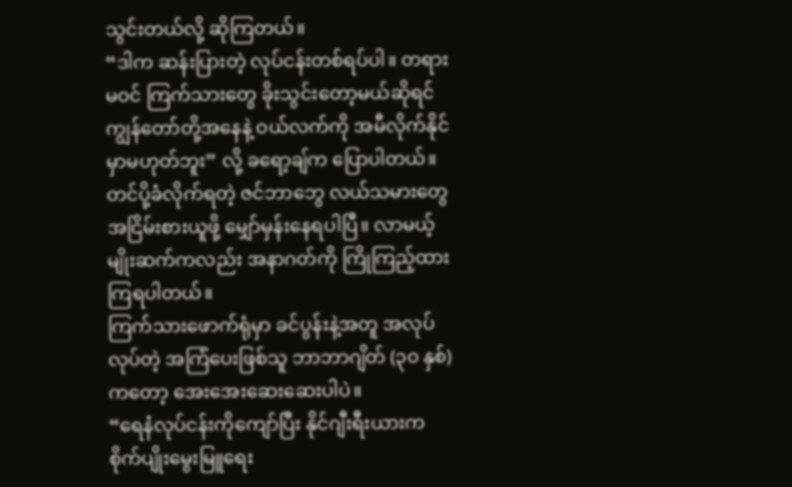သွင်းတယ်လို့ ဆိုကြတယ်။
“ဒါက ဆန်းပြားတဲ့ လုပ်ငန်းတစ်ရပ်ပါ။ တရားမဝင် ကြက်သားတွေ ခိုးသွင်းတော့မယ်ဆိုရင် ကျွန်တော်တို့အနေနဲ့ ဝယ်လက်ကို အမီလိုက်နိုင်မှာမဟုတ်ဘူး” လို့ ခရော့ချ်က ပြောပါတယ်။
တင်ပို့ခံလိုက်ရတဲ့ ဇင်ဘာဘွေ လယ်သမားတွေ အငြိမ်းစားယူဖို့ မျှော်မှန်းနေရပါပြီ။ လာမယ့်မျိုးဆက်ကလည်း အနာဂတ်ကို ကြိုကြည့်ထားကြရပါတယ်။
ကြက်သားဖောက်ရုံမှာ ခင်ပွန်းနဲ့အတူ အလုပ်လုပ်တဲ့ အကြံပေးဖြစ်သူ ဘာဘာဂျိတ် (၃၀ နှစ်) ကတော့ အေးအေးဆေးဆေးပါပဲ။
“ရေနံလုပ်ငန်းကိုကျော်ပြီး နိုင်ဂျီးရီးယားက စိုက်ပျိုးမွေးမြူရေး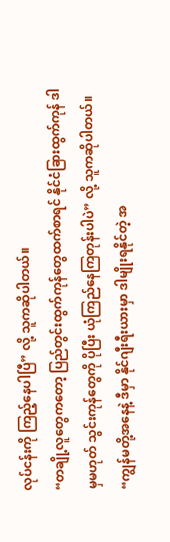လုပ်ငန်းကို ကြည့်နေပါပြီ” လို့ သူကဆိုပါတယ်။
“တချို့လူတွေကတော့ ပြည်တွင်းထွက်ကုန်တွေထက်စာရင် နိုင်ငံခြားထွက်ကုန် ဒါမှမဟုတ် သွင်းကုန်တွေကို ပိုပြီး ယုံကြည်နေကြတုန်းပါပဲ” လို့ သူကဆိုပါတယ်။
“ကျွန်မတို့အနေနဲ့ ဒီမှာ နိုင်ဂျီးရီးယားမှာ ဒါမျိုးရနိုင်တဲ့ အ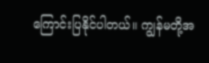ကြောင်းပြနိုင်ပါတယ်။ ကျွန်မတို့အ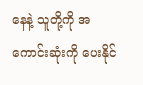နေနဲ့ သူတို့ကို အကောင်းဆုံးကို ပေးနိုင်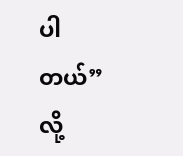ပါတယ်” လို့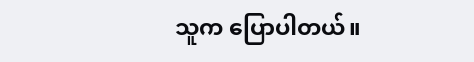သူက ပြောပါတယ်။